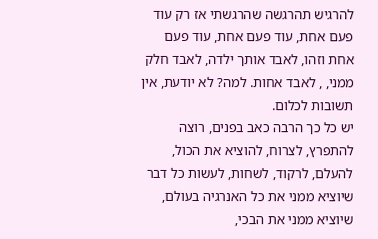להרגיש תהרגשה שהרגשתי אז רק עוד פעם אחת, עוד פעם אחת, עוד פעם אחת וזהו, לאבד אותך ילדה, לאבד חלק ממני, , לאבד אחות. למה? לא יודעת, אין תשובות לכלום.
יש כל כך הרבה כאב בפנים, רוצה להתפרץ, לצרוח, להוציא את הכול, להעלם, לרקוד, לשחות, לעשות כל דבר שיוציא ממני את כל האנרגיה בעולם, שיוציא ממני את הבכי,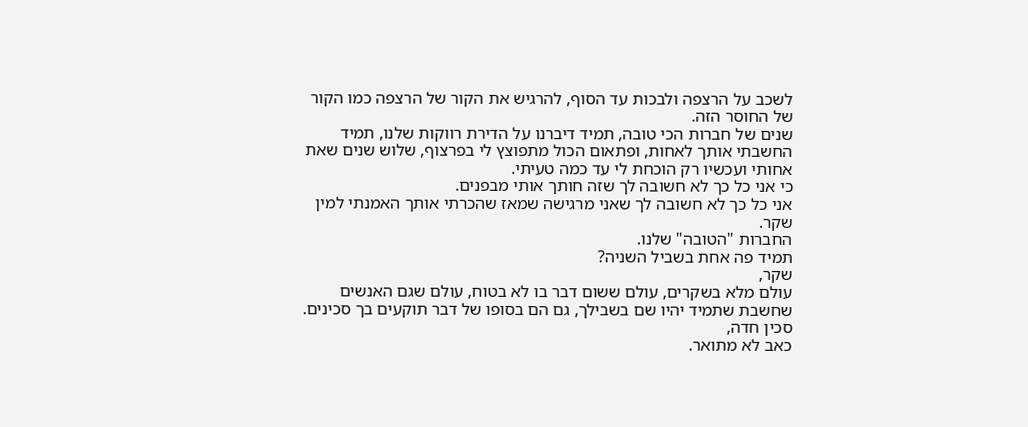לשכב על הרצפה ולבכות עד הסוף, להרגיש את הקור של הרצפה כמו הקור של החוסר הזה.
שנים של חברות הכי טובה, תמיד דיברנו על הדירת רווקות שלנו, תמיד החשבתי אותך לאחות, ופתאום הכול מתפוצץ לי בפרצוף, שלוש שנים שאת אחותי ועכשיו רק הוכחת לי עד כמה טעיתי.
כי אני כל כך לא חשובה לך שזה חותך אותי מבפנים.
אני כל כך לא חשובה לך שאני מרגישה שמאז שהכרתי אותך האמנתי למין שקר.
החברות "הטובה" שלנו.
תמיד פה אחת בשביל השניה?
שקר,
עולם מלא בשקרים, עולם ששום דבר בו לא בטוח, עולם שגם האנשים שחשבת שתמיד יהיו שם בשבילך, גם הם בסופו של דבר תוקעים בך סכינים.
סכין חדה,
כאב לא מתואר.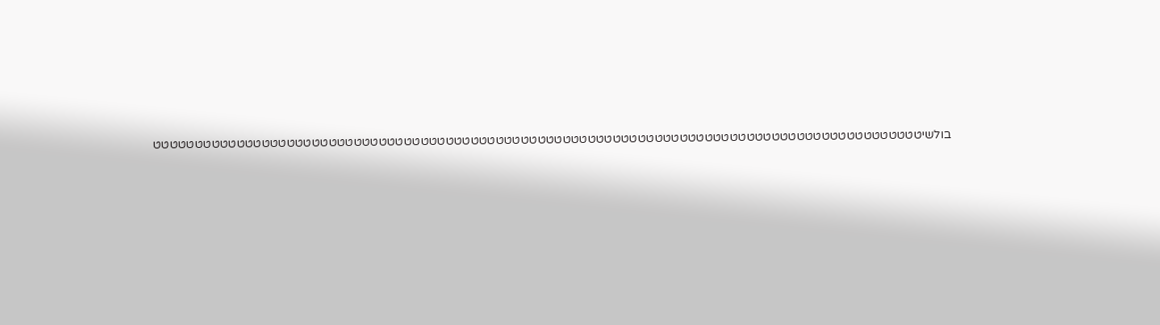בולשיטטטטטטטטטטטטטטטטטטטטטטטטטטטטטטטטטטטטטטטטטטטטטטטטטטטטטטטטטטטטטטטטטטטטטטטטטטטטטטטטטטטטטטטטטטטט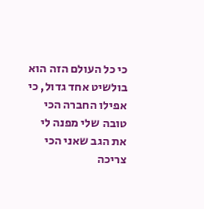כי כל העולם הזה הוא בולשיט אחד גדול, כי אפילו החברה הכי טובה שלי מפנה לי את הגב שאני הכי צריכה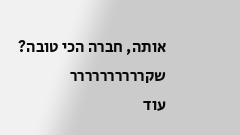אותה, חברה הכי טובה? שקרררררררררר
עוד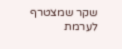שקר שמצטרף לערמת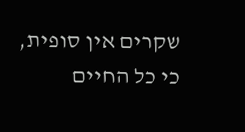שקרים אין סופית, כי כל החיים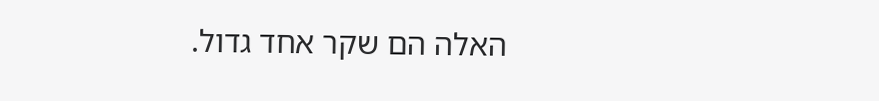האלה הם שקר אחד גדול.